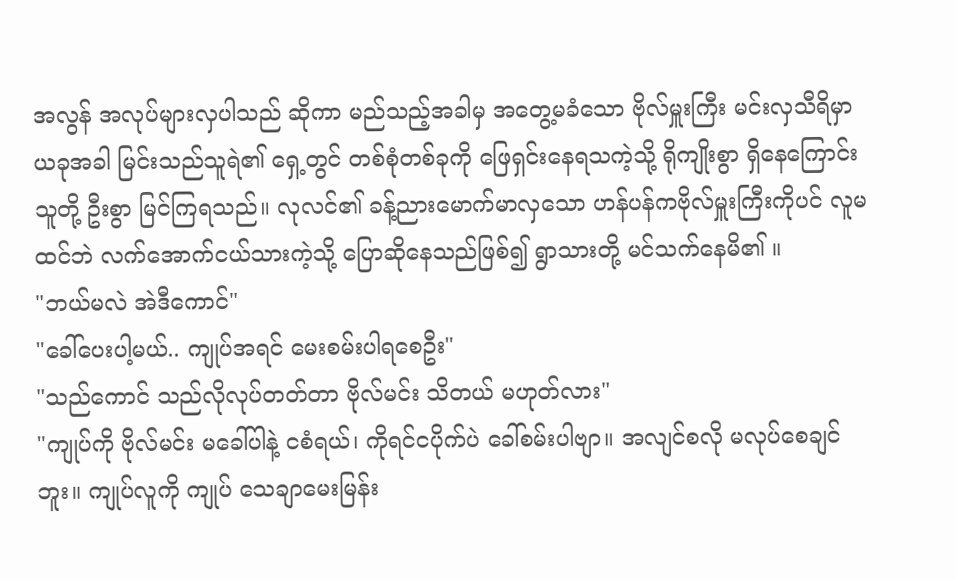အလွန် အလုပ်များလှပါသည် ဆိုကာ မည်သည့်အခါမှ အတွေ့မခံသော ဗိုလ်မှူးကြီး မင်းလှသီရိမှာ ယခုအခါ မြင်းသည်သူရဲ၏ ရှေ့တွင် တစ်စုံတစ်ခုကို ဖြေရှင်းနေရသကဲ့သို့ ရိုကျိုးစွာ ရှိနေကြောင်း သူတို့ ဦးစွာ မြင်ကြရသည်။ လုလင်၏ ခန့်ညားမောက်မာလှသော ဟန်ပန်ကဗိုလ်မှူးကြီးကိုပင် လူမထင်ဘဲ လက်အောက်ငယ်သားကဲ့သို့ ပြောဆိုနေသည်ဖြစ်၍ ရွာသားတို့ မင်သက်နေမိ၏ ။
"ဘယ်မလဲ အဲဒီကောင်"
"ခေါ်ပေးပါ့မယ်.. ကျုပ်အရင် မေးစမ်းပါရစေဦး"
"သည်ကောင် သည်လိုလုပ်တတ်တာ ဗိုလ်မင်း သိတယ် မဟုတ်လား"
"ကျုပ်ကို ဗိုလ်မင်း မခေါ်ပါနဲ့ ငစံရယ်၊ ကိုရင်ငပိုက်ပဲ ခေါ်စမ်းပါဗျာ။ အလျင်စလို မလုပ်စေချင်ဘူး။ ကျုပ်လူကို ကျုပ် သေချာမေးမြန်း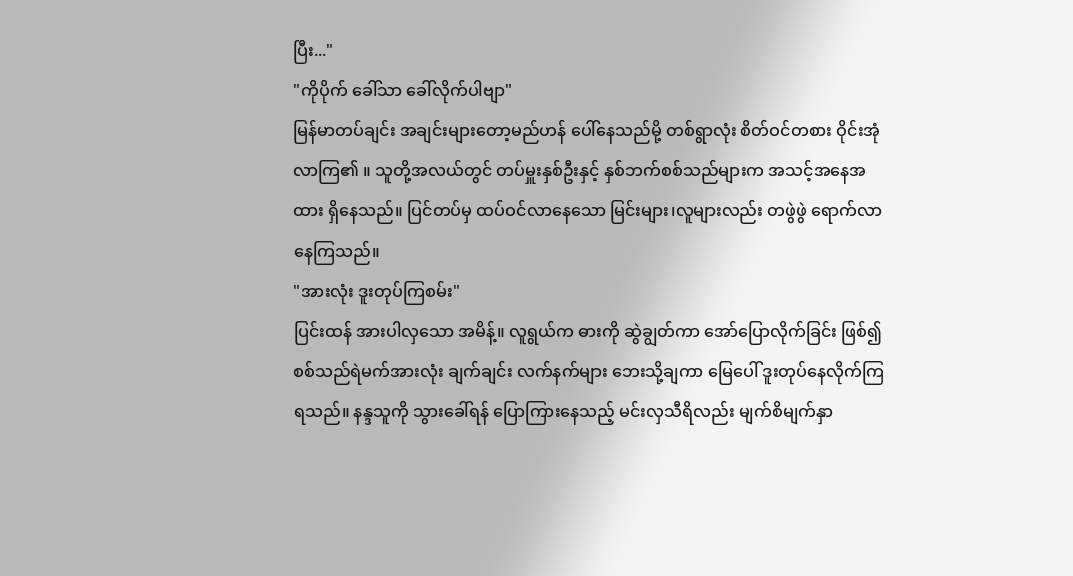ပြီး..."
"ကိုပိုက် ခေါ်သာ ခေါ်လိုက်ပါဗျာ"
မြန်မာတပ်ချင်း အချင်းများတော့မည်ဟန် ပေါ်နေသည်မို့ တစ်ရွာလုံး စိတ်ဝင်တစား ဝိုင်းအုံလာကြ၏ ။ သူတို့အလယ်တွင် တပ်မှူးနှစ်ဦးနှင့် နှစ်ဘက်စစ်သည်များက အသင့်အနေအထား ရှိနေသည်။ ပြင်တပ်မှ ထပ်ဝင်လာနေသော မြင်းများ၊လူများလည်း တဖွဲဖွဲ ရောက်လာနေကြသည်။
"အားလုံး ဒူးတုပ်ကြစမ်း"
ပြင်းထန် အားပါလှသော အမိန့်။ လူရွယ်က ဓားကို ဆွဲချွတ်ကာ အော်ပြောလိုက်ခြင်း ဖြစ်၍ စစ်သည်ရဲမက်အားလုံး ချက်ချင်း လက်နက်များ ဘေးသို့ချကာ မြေပေါ် ဒူးတုပ်နေလိုက်ကြရသည်။ နန္ဒသူကို သွားခေါ်ရန် ပြောကြားနေသည့် မင်းလှသီရိလည်း မျက်စိမျက်နှာ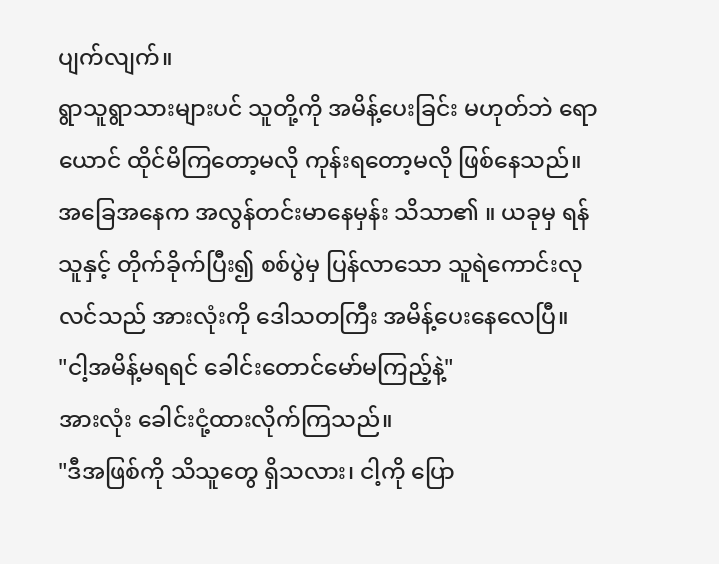ပျက်လျက်။
ရွာသူရွာသားများပင် သူတို့ကို အမိန့်ပေးခြင်း မဟုတ်ဘဲ ရောယောင် ထိုင်မိကြတော့မလို ကုန်းရတော့မလို ဖြစ်နေသည်။ အခြေအနေက အလွန်တင်းမာနေမှန်း သိသာ၏ ။ ယခုမှ ရန်သူနှင့် တိုက်ခိုက်ပြီး၍ စစ်ပွဲမှ ပြန်လာသော သူရဲကောင်းလုလင်သည် အားလုံးကို ဒေါသတကြီး အမိန့်ပေးနေလေပြီ။
"ငါ့အမိန့်မရရင် ခေါင်းတောင်မော်မကြည့်နဲ့"
အားလုံး ခေါင်းငုံ့ထားလိုက်ကြသည်။
"ဒီအဖြစ်ကို သိသူတွေ ရှိသလား၊ ငါ့ကို ပြော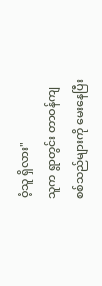ဝံ့သူ ရှိလား"
သူက ရွာတွင်း တာဝန်ကျ စစ်သည်များကို မေးနေပြီး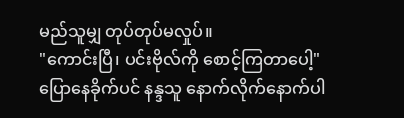မည်သူမျှ တုပ်တုပ်မလှုပ်။
"ကောင်းပြီ၊ ပင်းဗိုလ်ကို စောင့်ကြတာပေါ့"
ပြောနေခိုက်ပင် နန္ဒသူ နောက်လိုက်နောက်ပါ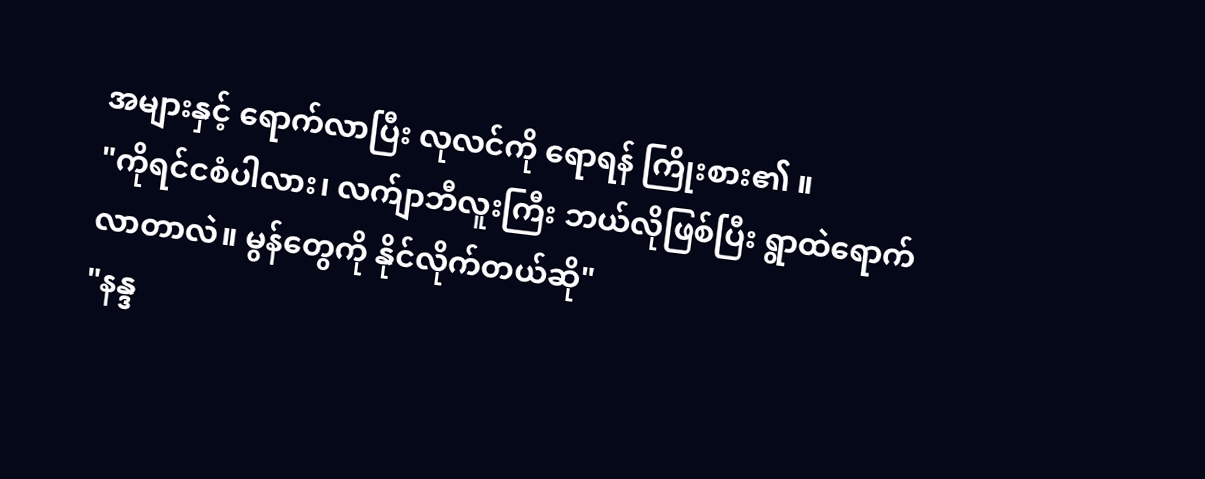အများနှင့် ရောက်လာပြီး လုလင်ကို ရောရန် ကြိုးစား၏ ။
"ကိုရင်ငစံပါလား၊ လက်ျာဘီလူးကြီး ဘယ်လိုဖြစ်ပြီး ရွာထဲရောက်လာတာလဲ။ မွန်တွေကို နိုင်လိုက်တယ်ဆို"
"နန္ဒ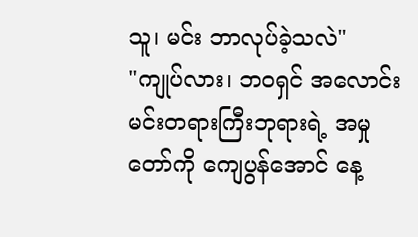သူ၊ မင်း ဘာလုပ်ခဲ့သလဲ"
"ကျုပ်လား၊ ဘဝရှင် အလောင်းမင်းတရားကြီးဘုရားရဲ့ အမှုတော်ကို ကျေပွန်အောင် နေ့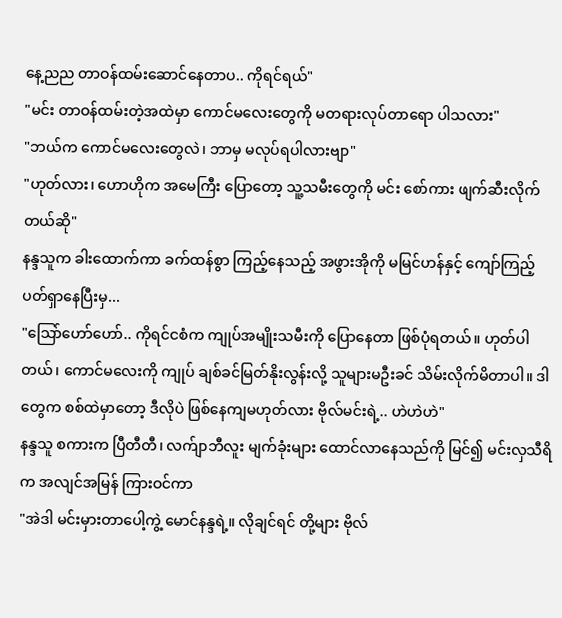နေ့ညည တာဝန်ထမ်းဆောင်နေတာပ.. ကိုရင်ရယ်"
"မင်း တာဝန်ထမ်းတဲ့အထဲမှာ ကောင်မလေးတွေကို မတရားလုပ်တာရော ပါသလား"
"ဘယ်က ကောင်မလေးတွေလဲ၊ ဘာမှ မလုပ်ရပါလားဗျာ"
"ဟုတ်လား၊ ဟောဟိုက အမေကြီး ပြောတော့ သူ့သမီးတွေကို မင်း စော်ကား ဖျက်ဆီးလိုက်တယ်ဆို"
နန္ဒသူက ခါးထောက်ကာ ခက်ထန်စွာ ကြည့်နေသည့် အဖွားအိုကို မမြင်ဟန်နှင့် ကျော်ကြည့်ပတ်ရှာနေပြီးမှ...
"သြော်ဟော်ဟော်.. ကိုရင်ငစံက ကျုပ်အမျိုးသမီးကို ပြောနေတာ ဖြစ်ပုံရတယ်။ ဟုတ်ပါတယ်၊ ကောင်မလေးကို ကျုပ် ချစ်ခင်မြတ်နိုးလွန်းလို့ သူများမဦးခင် သိမ်းလိုက်မိတာပါ။ ဒါတွေက စစ်ထဲမှာတော့ ဒီလိုပဲ ဖြစ်နေကျမဟုတ်လား ဗိုလ်မင်းရဲ့.. ဟဲဟဲဟဲ"
နန္ဒသူ စကားက ပြီတီတီ၊ လက်ျာဘီလူး မျက်ခုံးများ ထောင်လာနေသည်ကို မြင်၍ မင်းလှသီရိက အလျင်အမြန် ကြားဝင်ကာ
"အဲဒါ မင်းမှားတာပေါ့ကွဲ့ မောင်နန္ဒရဲ့။ လိုချင်ရင် တို့များ ဗိုလ်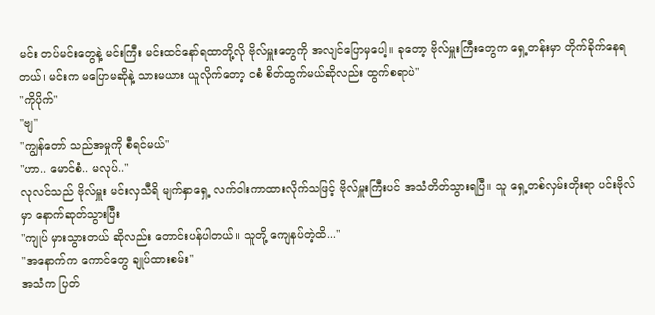မင်း တပ်မင်းတွေနဲ့ မင်းကြီး မင်းထင်နော်ရထာတို့လို ဗိုလ်မှူးတွေကို အလျင်ပြောမှပေါ့။ ခုတော့ ဗိုလ်မှူးကြီးတွေက ရှေ့တန်းမှာ တိုက်ခိုက်နေရတယ်၊ မင်းက မပြောမဆိုနဲ့ သားမယား ယူလိုက်တော့ ငစံ စိတ်ထွက်မယ်ဆိုလည်း ထွက်စရာပဲ"
"ကိုပိုက်"
"ဗျ"
"ကျွန်တော် သည်အမှုကို စီရင်မယ်"
"ဟာ.. မောင်စံ.. မလုပ်.."
လုလင်သည် ဗိုလ်မှူး မင်းလှသီရိ မျက်နှာရှေ့ လက်ဝါးကာထားလိုက်သဖြင့် ဗိုလ်မှူးကြီးပင် အသံတိတ်သွားရပြီ။ သူ ရှေ့တစ်လှမ်းတိုးရာ ပင်းဗိုလ်မှာ နောက်ဆုတ်သွားပြီး
"ကျုပ် မှားသွားတယ် ဆိုလည်း တောင်းပန်ပါတယ်။ သူတို့ ကျေနပ်တဲ့ထိ..."
"အနောက်က ကောင်တွေ ချုပ်ထားစမ်း"
အသံက ပြတ်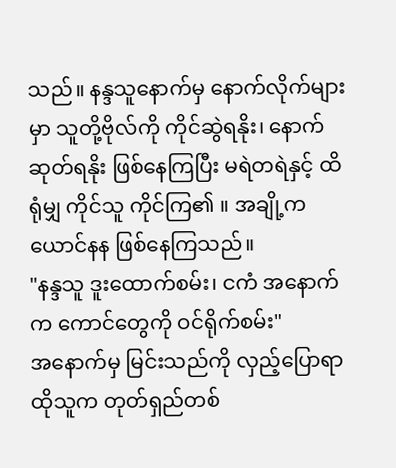သည်။ နန္ဒသူနောက်မှ နောက်လိုက်များမှာ သူတို့ဗိုလ်ကို ကိုင်ဆွဲရနိုး၊ နောက်ဆုတ်ရနိုး ဖြစ်နေကြပြီး မရဲတရဲနှင့် ထိရုံမျှ ကိုင်သူ ကိုင်ကြ၏ ။ အချို့က ယောင်နန ဖြစ်နေကြသည်။
"နန္ဒသူ ဒူးထောက်စမ်း၊ ငကံ အနောက်က ကောင်တွေကို ဝင်ရိုက်စမ်း"
အနောက်မှ မြင်းသည်ကို လှည့်ပြောရာ ထိုသူက တုတ်ရှည်တစ်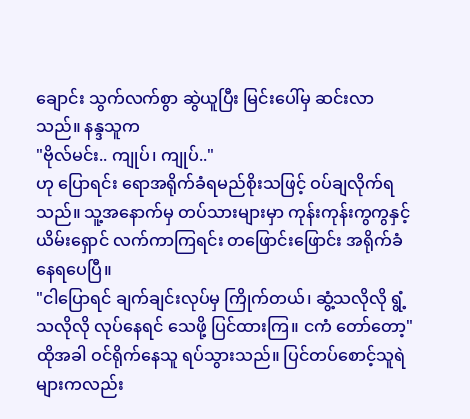ချောင်း သွက်လက်စွာ ဆွဲယူပြီး မြင်းပေါ်မှ ဆင်းလာသည်။ နန္ဒသူက
"ဗိုလ်မင်း.. ကျုပ်၊ ကျုပ်.."
ဟု ပြောရင်း ရောအရိုက်ခံရမည်စိုးသဖြင့် ဝပ်ချလိုက်ရသည်။ သူ့အနောက်မှ တပ်သားများမှာ ကုန်းကုန်းကွကွနှင့် ယိမ်းရှောင် လက်ကာကြရင်း တဖြောင်းဖြောင်း အရိုက်ခံနေရပေပြီ။
"ငါပြောရင် ချက်ချင်းလုပ်မှ ကြိုက်တယ်၊ ဆွံ့သလိုလို ရွံ့သလိုလို လုပ်နေရင် သေဖို့ ပြင်ထားကြ။ ငကံ တော်တော့"
ထိုအခါ ဝင်ရိုက်နေသူ ရပ်သွားသည်။ ပြင်တပ်စောင့်သူရဲများကလည်း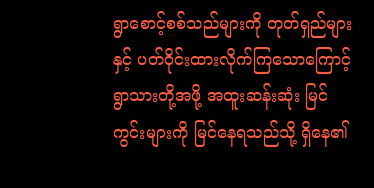ရွာစောင့်စစ်သည်များကို တုတ်ရှည်များနှင့် ပတ်ဝိုင်းထားလိုက်ကြသောကြောင့် ရွာသားတို့အဖို့ အထူးဆန်းဆုံး မြင်ကွင်းများကို မြင်နေရသည်သို့ ရှိနေ၏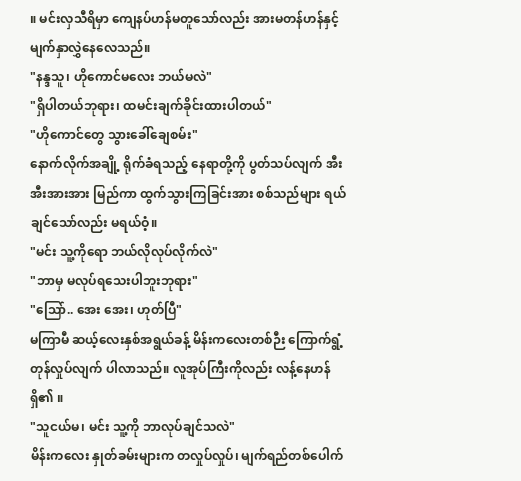။ မင်းလှသီရိမှာ ကျေနပ်ဟန်မတူသော်လည်း အားမတန်ဟန်နှင့် မျက်နှာလွှဲနေလေသည်။
"နန္ဒသူ၊ ဟိုကောင်မလေး ဘယ်မလဲ"
"ရှိပါတယ်ဘုရား၊ ထမင်းချက်ခိုင်းထားပါတယ်"
"ဟိုကောင်တွေ သွားခေါ်ချေစမ်း"
နောက်လိုက်အချို့ ရိုက်ခံရသည့် နေရာတို့ကို ပွတ်သပ်လျက် အီးအီးအားအား မြည်ကာ ထွက်သွားကြခြင်းအား စစ်သည်များ ရယ်ချင်သော်လည်း မရယ်ဝံ့။
"မင်း သူ့ကိုရော ဘယ်လိုလုပ်လိုက်လဲ"
"ဘာမှ မလုပ်ရသေးပါဘူးဘုရား"
"သြော်.. အေး အေး၊ ဟုတ်ပြီ"
မကြာမီ ဆယ့်လေးနှစ်အရွယ်ခန့် မိန်းကလေးတစ်ဉီး ကြောက်ရွံ့တုန်လှုပ်လျက် ပါလာသည်။ လူအုပ်ကြီးကိုလည်း လန့်နေဟန်ရှိ၏ ။
"သူငယ်မ၊ မင်း သူ့ကို ဘာလုပ်ချင်သလဲ"
မိန်းကလေး နှုတ်ခမ်းများက တလှုပ်လှုပ်၊ မျက်ရည်တစ်ပေါက်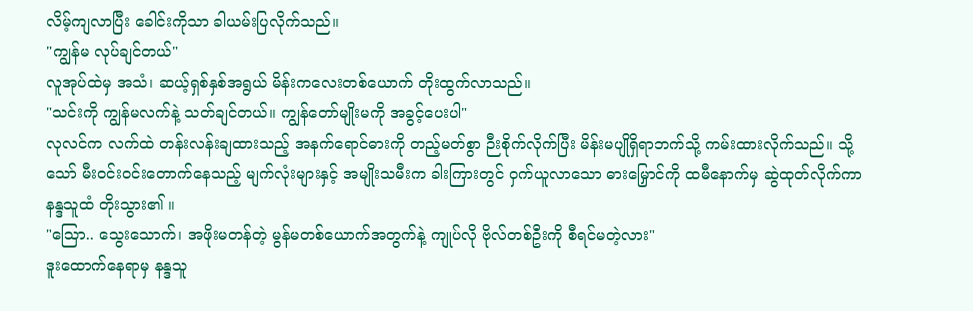လိမ့်ကျလာပြီး ခေါင်းကိုသာ ခါယမ်းပြလိုက်သည်။
"ကျွန်မ လုပ်ချင်တယ်"
လူအုပ်ထဲမှ အသံ၊ ဆယ့်ရှစ်နှစ်အရွယ် မိန်းကလေးတစ်ယောက် တိုးထွက်လာသည်။
"သင်းကို ကျွန်မလက်နဲ့ သတ်ချင်တယ်။ ကျွန်တော်မျိုးမကို အခွင့်ပေးပါ"
လုလင်က လက်ထဲ တန်းလန်းချထားသည့် အနက်ရောင်ဓားကို တည့်မတ်စွာ ဉီးစိုက်လိုက်ပြီး မိန်းမပျိုရှိရာဘက်သို့ ကမ်းထားလိုက်သည်။ သို့သော် မီးဝင်းဝင်းတောက်နေသည့် မျက်လုံးများနှင့် အမျိုးသမီးက ခါးကြားတွင် ဝှက်ယူလာသော ဓားမြှောင်ကို ထမီနောက်မှ ဆွဲထုတ်လိုက်ကာ နန္ဒသူထံ တိုးသွား၏ ။
"သြော.. သွေးသောက်၊ အဖိုးမတန်တဲ့ မွန်မတစ်ယောက်အတွက်နဲ့ ကျုပ်လို ဗိုလ်တစ်ဦးကို စီရင်မတဲ့လား"
ဒူးထောက်နေရာမှ နန္ဒသူ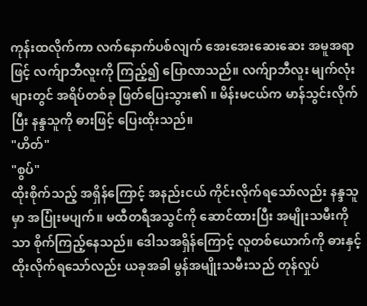ကုန်းထလိုက်ကာ လက်နောက်ပစ်လျက် အေးအေးဆေးဆေး အမူအရာဖြင့် လက်ျာဘီလူးကို ကြည့်၍ ပြောလာသည်။ လက်ျာဘီလူး မျက်လုံးများတွင် အရိပ်တစ်ခု ဖြတ်ပြေးသွား၏ ။ မိန်းမငယ်က မာန်သွင်းလိုက်ပြီး နန္ဒသူကို ဓားဖြင့် ပြေးထိုးသည်။
"ဟိတ်"
"စွပ်"
ထိုးစိုက်သည့် အရှိန်ကြောင့် အနည်းငယ် ကိုင်းလိုက်ရသော်လည်း နန္ဒသူမှာ အပြုံးမပျက်။ မထီတရီအသွင်ကို ဆောင်ထားပြီး အမျိုးသမီးကိုသာ စိုက်ကြည့်နေသည်။ ဒေါသအရှိန်ကြောင့် လူတစ်ယောက်ကို ဓားနှင့်ထိုးလိုက်ရသော်လည်း ယခုအခါ မွန်အမျိုးသမီးသည် တုန်လှုပ်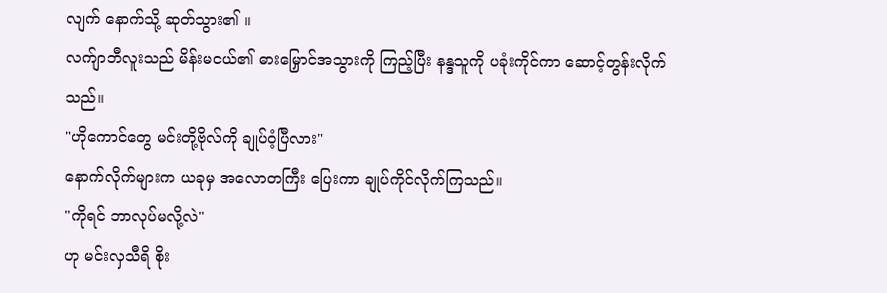လျက် နောက်သို့ ဆုတ်သွား၏ ။
လက်ျာဘီလူးသည် မိန်းမငယ်၏ ဓားမြှောင်အသွားကို ကြည့်ပြီး နန္ဒသူကို ပခုံးကိုင်ကာ ဆောင့်တွန်းလိုက်သည်။
"ဟိုကောင်တွေ မင်းတို့ဗိုလ်ကို ချုပ်ဝံ့ပြီလား"
နောက်လိုက်များက ယခုမှ အလောတကြီး ပြေးကာ ချုပ်ကိုင်လိုက်ကြသည်။
"ကိုရင် ဘာလုပ်မလို့လဲ"
ဟု မင်းလှသီရိ စိုး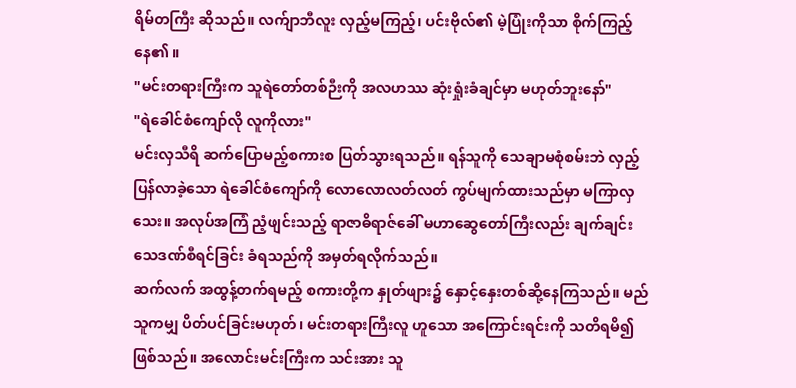ရိမ်တကြီး ဆိုသည်။ လက်ျာဘီလူး လှည့်မကြည့်၊ ပင်းဗိုလ်၏ မဲ့ပြုံးကိုသာ စိုက်ကြည့်နေ၏ ။
"မင်းတရားကြီးက သူရဲတော်တစ်ဉီးကို အလဟဿ ဆုံးရှုံးခံချင်မှာ မဟုတ်ဘူးနော်"
"ရဲခေါင်စံကျော်လို လူကိုလား"
မင်းလှသီရိ ဆက်ပြောမည့်စကားစ ပြတ်သွားရသည်။ ရန်သူကို သေချာမစုံစမ်းဘဲ လှည့်ပြန်လာခဲ့သော ရဲခေါင်စံကျော်ကို လောလောလတ်လတ် ကွပ်မျက်ထားသည်မှာ မကြာလှသေး။ အလုပ်အကြံ ညံ့ဖျင်းသည့် ရာဇာဓိရာဇ်ခေါ် မဟာဆွေတော်ကြီးလည်း ချက်ချင်း သေဒဏ်စီရင်ခြင်း ခံရသည်ကို အမှတ်ရလိုက်သည်။
ဆက်လက် အထွန့်တက်ရမည့် စကားတို့က နှုတ်ဖျား၌ နှောင့်နှေးတစ်ဆို့နေကြသည်။ မည်သူကမျှ ပိတ်ပင်ခြင်းမဟုတ်၊ မင်းတရားကြီးလူ ဟူသော အကြောင်းရင်းကို သတိရမိ၍ ဖြစ်သည်။ အလောင်းမင်းကြီးက သင်းအား သူ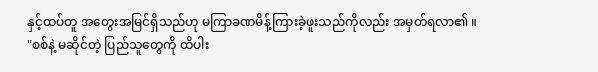နှင့်ထပ်တူ အတွေးအမြင်ရှိသည်ဟု မကြာခဏမိန့်ကြားခဲ့ဖူးသည်ကိုလည်း အမှတ်ရလာ၏ ။
"စစ်နဲ့ မဆိုင်တဲ့ ပြည်သူတွေကို ထိပါး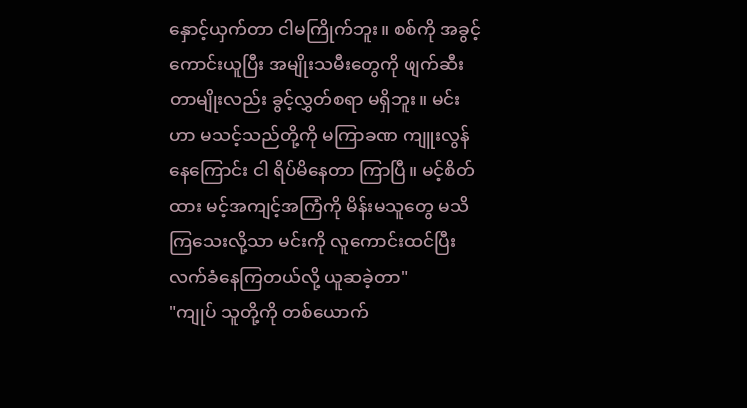နှောင့်ယှက်တာ ငါမကြိုက်ဘူး။ စစ်ကို အခွင့်ကောင်းယူပြီး အမျိုးသမီးတွေကို ဖျက်ဆီးတာမျိုးလည်း ခွင့်လွှတ်စရာ မရှိဘူး။ မင်းဟာ မသင့်သည်တို့ကို မကြာခဏ ကျူးလွန်နေကြောင်း ငါ ရိပ်မိနေတာ ကြာပြီ။ မင့်စိတ်ထား မင့်အကျင့်အကြံကို မိန်းမသူတွေ မသိကြသေးလို့သာ မင်းကို လူကောင်းထင်ပြီး လက်ခံနေကြတယ်လို့ ယူဆခဲ့တာ"
"ကျုပ် သူတို့ကို တစ်ယောက်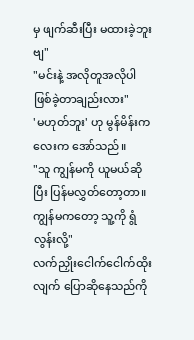မှ ဖျက်ဆီးပြီး မထားခဲ့ဘူးဗျ"
"မင်းနဲ့ အလိုတူအလိုပါ ဖြစ်ခဲ့တာချည်းလား"
'မဟုတ်ဘူး' ဟု မွန်မိန်းကလေးက အော်သည်။
"သူ ကျွန်မကို ယူမယ်ဆိုပြီး ပြန်မလွှတ်တော့တာ။ ကျွန်မကတော့ သူ့ကို ရွံလွန်းလို့"
လက်ညှိုးငေါက်ငေါက်ထိုးလျက် ပြောဆိုနေသည်ကို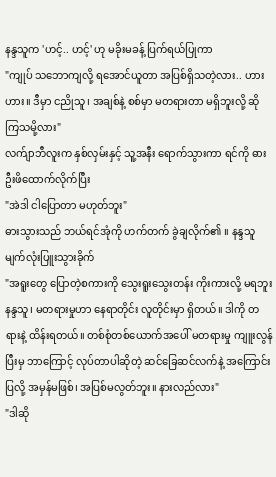နန္ဒသူက 'ဟင့်.. ဟင့်' ဟု မခိုးမခန့် ပြက်ရယ်ပြုကာ
"ကျုပ် သဘောကျလို့ ရအောင်ယူတာ အပြစ်ရှိသတဲ့လား.. ဟားဟား။ ဒီမှာ ငညိုသူ၊ အချစ်နဲ့ စစ်မှာ မတရားတာ မရှိဘူးလို့ ဆိုကြသမို့လား"
လက်ျာဘီလူးက နှစ်လှမ်းနှင့် သူ့အနီး ရောက်သွားကာ ရင်ကို ဓားဦးဖိထောက်လိုက်ပြီး
"အဲဒါ ငါပြောတာ မဟုတ်ဘူး"
ဓားသွားသည် ဘယ်ရင်အုံကို ဟက်တက် ခွဲချလိုက်၏ ။ နန္ဒသူ မျက်လုံးပြူးသွားခိုက်
"အရူးတွေ ပြောတဲ့စကားကို သွေးရူးသွေးတန်း ကိုးကားလို့ မရဘူး နန္ဒသူ၊ မတရားမှုဟာ နေရာတိုင်း လူတိုင်းမှာ ရှိတယ်။ ဒါကို တရားနဲ့ ထိန်းရတယ်။ တစ်စုံတစ်ယောက်အပေါ် မတရားမှု ကျူးလွန်ပြီးမှ ဘာကြောင့် လုပ်တာပါဆိုတဲ့ ဆင်ခြေဆင်လက်နဲ့ အကြောင်းပြလို့ အမှန်မဖြစ်၊ အပြစ်မလွတ်ဘူး။ နားလည်လား"
"ဒါဆို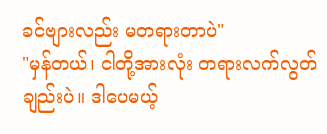ခင်ဗျားလည်း မတရားတာပဲ"
"မှန်တယ်၊ ငါတို့အားလုံး တရားလက်လွတ်ချည်းပဲ။ ဒါပေမယ့်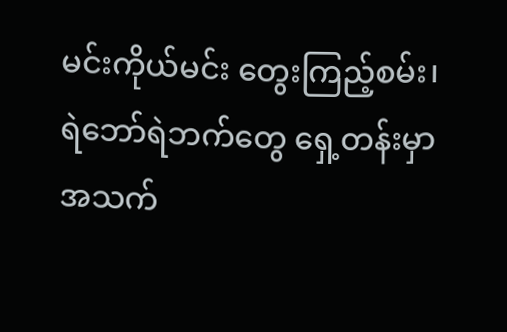မင်းကိုယ်မင်း တွေးကြည့်စမ်း၊ ရဲဘော်ရဲဘက်တွေ ရှေ့တန်းမှာ အသက်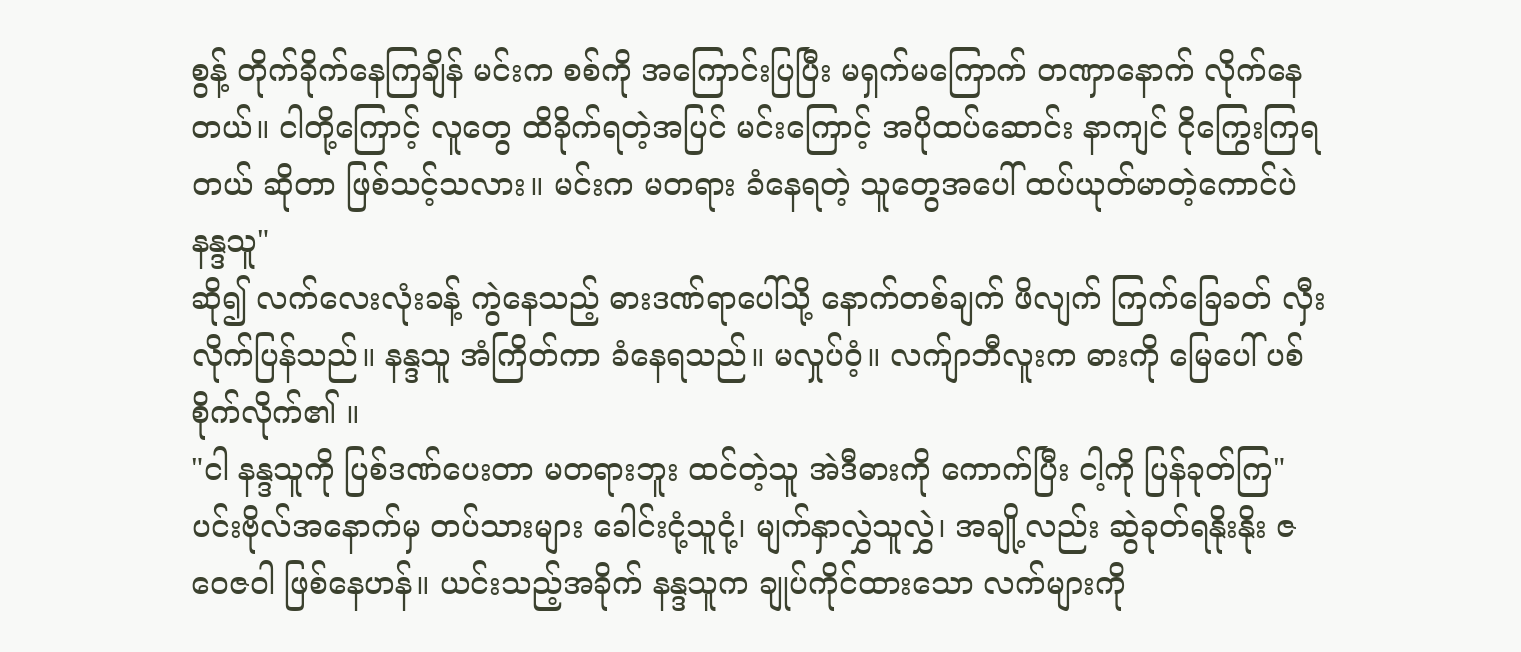စွန့် တိုက်ခိုက်နေကြချိန် မင်းက စစ်ကို အကြောင်းပြပြီး မရှက်မကြောက် တဏှာနောက် လိုက်နေတယ်။ ငါတို့ကြောင့် လူတွေ ထိခိုက်ရတဲ့အပြင် မင်းကြောင့် အပိုထပ်ဆောင်း နာကျင် ငိုကြွေးကြရတယ် ဆိုတာ ဖြစ်သင့်သလား။ မင်းက မတရား ခံနေရတဲ့ သူတွေအပေါ် ထပ်ယုတ်မာတဲ့ကောင်ပဲ နန္ဒသူ"
ဆို၍ လက်လေးလုံးခန့် ကွဲနေသည့် ဓားဒဏ်ရာပေါ်သို့ နောက်တစ်ချက် ဖိလျက် ကြက်ခြေခတ် လှီးလိုက်ပြန်သည်။ နန္ဒသူ အံကြိတ်ကာ ခံနေရသည်။ မလှုပ်ဝံ့။ လက်ျာဘီလူးက ဓားကို မြေပေါ် ပစ်စိုက်လိုက်၏ ။
"ငါ နန္ဒသူကို ပြစ်ဒဏ်ပေးတာ မတရားဘူး ထင်တဲ့သူ အဲဒီဓားကို ကောက်ပြီး ငါ့ကို ပြန်ခုတ်ကြ"
ပင်းဗိုလ်အနောက်မှ တပ်သားများ ခေါင်းငုံ့သူငုံ့၊ မျက်နှာလွှဲသူလွှဲ၊ အချို့လည်း ဆွဲခုတ်ရနိုးနိုး ဇဝေဇဝါ ဖြစ်နေဟန်။ ယင်းသည့်အခိုက် နန္ဒသူက ချုပ်ကိုင်ထားသော လက်များကို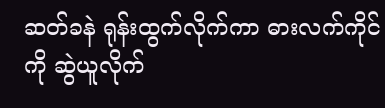ဆတ်ခနဲ ရုန်းထွက်လိုက်ကာ ဓားလက်ကိုင်ကို ဆွဲယူလိုက်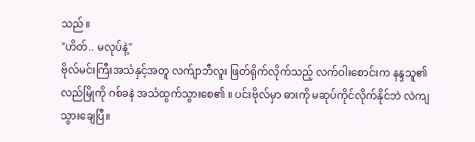သည်။
"ဟိတ်.. မလုပ်နဲ့"
ဗိုလ်မင်းကြီးအသံနှင့်အတူ လက်ျာဘီလူး ဖြတ်ရိုက်လိုက်သည့် လက်ဝါးစောင်းက နန္ဒသူ၏ လည်မြိုကို ဂစ်ခနဲ အသံထွက်သွားစေ၏ ။ ပင်းဗိုလ်မှာ ဓားကို မဆုပ်ကိုင်လိုက်နိုင်ဘဲ လဲကျသွားချေပြီ။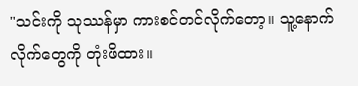"သင်းကို သုဿန်မှာ ကားစင်တင်လိုက်တော့။ သူ့နောက်လိုက်တွေကို တုံးဖိထား။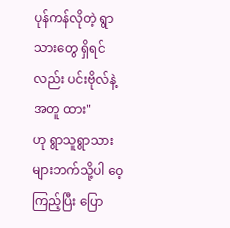ပုန်ကန်လိုတဲ့ ရွာသားတွေ ရှိရင်လည်း ပင်းဗိုလ်နဲ့အတူ ထား"
ဟု ရွာသူရွာသားများဘက်သို့ပါ ဝေ့ကြည့်ပြီး ပြော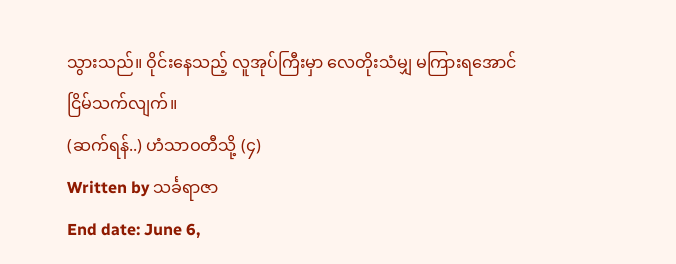သွားသည်။ ဝိုင်းနေသည့် လူအုပ်ကြီးမှာ လေတိုးသံမျှ မကြားရအောင် ငြိမ်သက်လျက်။
(ဆက်ရန်..) ဟံသာဝတီသို့ (၄)
Written by သင်္ခရာဇာ
End date: June 6,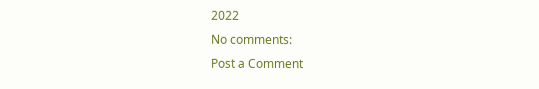2022
No comments:
Post a Comment